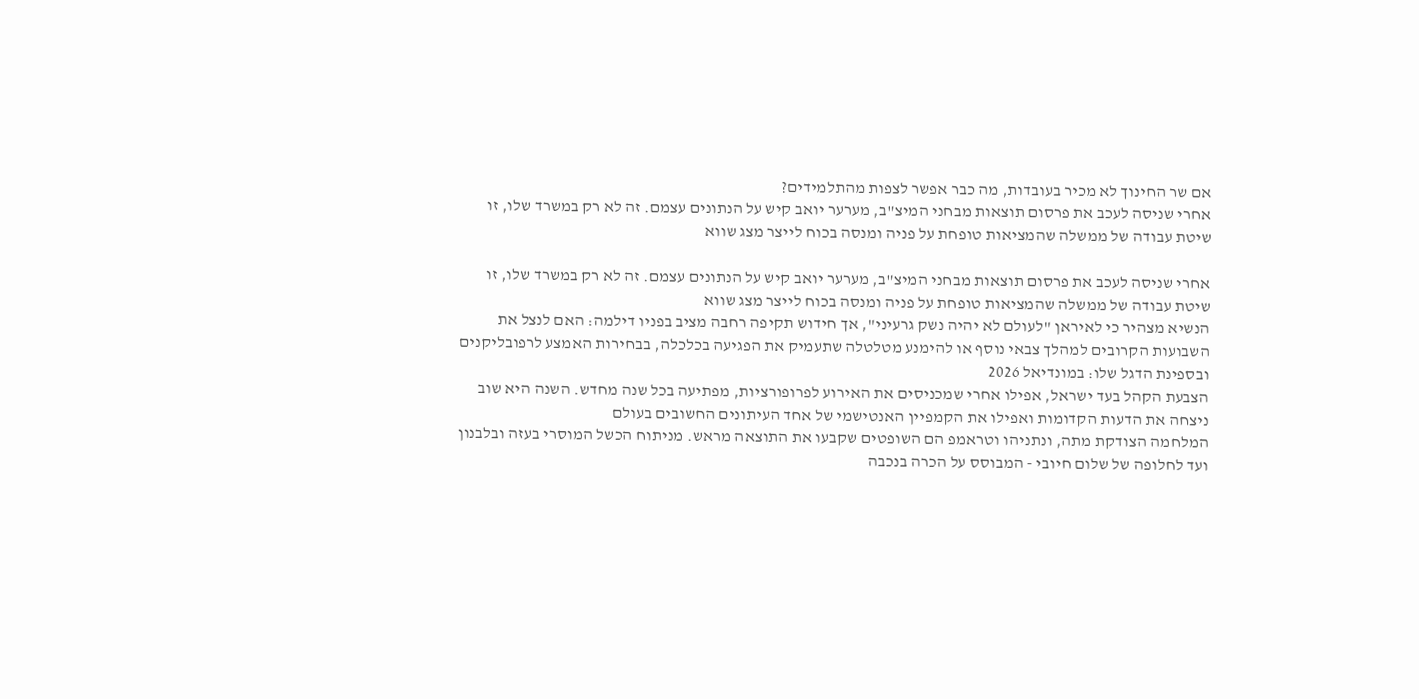אם שר החינוך לא מכיר בעובדות, מה כבר אפשר לצפות מהתלמידים?
אחרי שניסה לעכב את פרסום תוצאות מבחני המיצ"ב, מערער יואב קיש על הנתונים עצמם. זה לא רק במשרד שלו, זו שיטת עבודה של ממשלה שהמציאות טופחת על פניה ומנסה בכוח לייצר מצג שווא

אחרי שניסה לעכב את פרסום תוצאות מבחני המיצ"ב, מערער יואב קיש על הנתונים עצמם. זה לא רק במשרד שלו, זו שיטת עבודה של ממשלה שהמציאות טופחת על פניה ומנסה בכוח לייצר מצג שווא
הנשיא מצהיר כי לאיראן "לעולם לא יהיה נשק גרעיני", אך חידוש תקיפה רחבה מציב בפניו דילמה: האם לנצל את השבועות הקרובים למהלך צבאי נוסף או להימנע מטלטלה שתעמיק את הפגיעה בכלכלה, בבחירות האמצע לרפובליקנים ובספינת הדגל שלו: במונדיאל 2026
הצבעת הקהל בעד ישראל, אפילו אחרי שמכניסים את האירוע לפרופורציות, מפתיעה בכל שנה מחדש. השנה היא שוב ניצחה את הדעות הקדומות ואפילו את הקמפיין האנטישמי של אחד העיתונים החשובים בעולם
המלחמה הצודקת מתה, ונתניהו וטראמפ הם השופטים שקבעו את התוצאה מראש. מניתוח הכשל המוסרי בעזה ובלבנון ועד לחלופה של שלום חיובי - המבוסס על הכרה בנכבה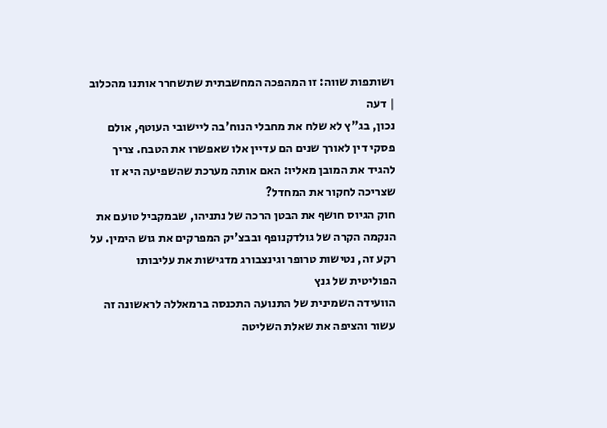ושותפות שווה: זו המהפכה המחשבתית שתשחרר אותנו מהכלוב | דעה
נכון, בג"ץ לא שלח את מחבלי הנוח'בה ליישובי העוטף, אולם פסקי דין לאורך שנים הם עדיין אלו שאפשרו את הטבח. צריך להגיד את המובן מאליו: האם אותה מערכת שהשפיעה היא זו שצריכה לחקור את המחדל?
חוק הגיוס חושף את הבטן הרכה של נתניהו, שבמקביל טועם את הנקמה הקרה של גולדקנופף ובבצ'יק המפרקים את גוש הימין. על רקע זה, נטישות טרופר וגינצבורג מדגישות את עליבותו הפוליטית של גנץ
הוועידה השמינית של התנועה התכנסה ברמאללה לראשונה זה עשור והציפה את שאלת השליטה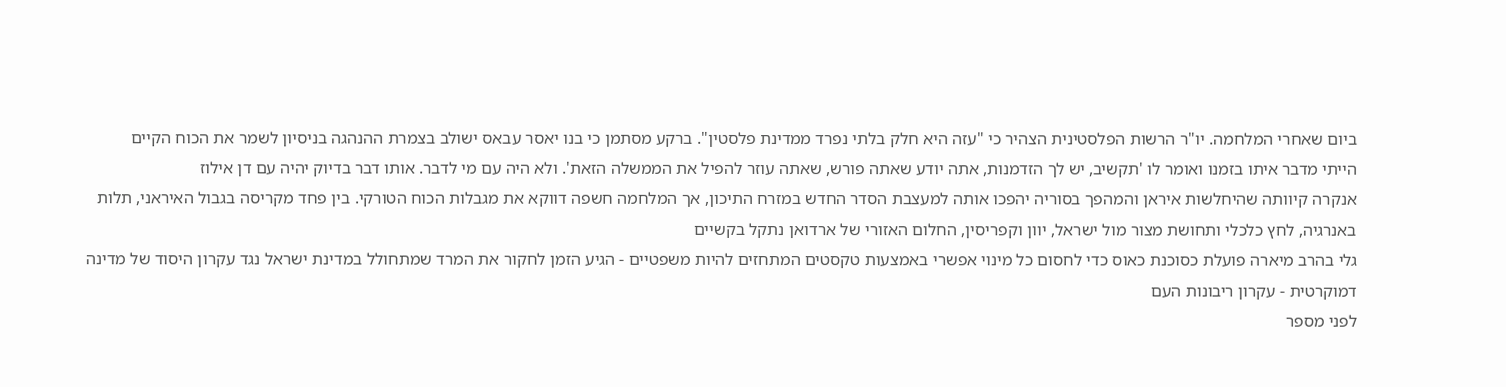ביום שאחרי המלחמה. יו"ר הרשות הפלסטינית הצהיר כי "עזה היא חלק בלתי נפרד ממדינת פלסטין". ברקע מסתמן כי בנו יאסר עבאס ישולב בצמרת ההנהגה בניסיון לשמר את הכוח הקיים
הייתי מדבר איתו בזמנו ואומר לו 'תקשיב, יש לך הזדמנות, אתה יודע שאתה פורש, שאתה עוזר להפיל את הממשלה הזאת'. ולא היה עם מי לדבר. אותו דבר בדיוק יהיה עם דן אילוז
אנקרה קיוותה שהיחלשות איראן והמהפך בסוריה יהפכו אותה למעצבת הסדר החדש במזרח התיכון, אך המלחמה חשפה דווקא את מגבלות הכוח הטורקי. בין פחד מקריסה בגבול האיראני, תלות באנרגיה, לחץ כלכלי ותחושת מצור מול ישראל, יוון וקפריסין, החלום האזורי של ארדואן נתקל בקשיים
גלי בהרב מיארה פועלת כסוכנת כאוס כדי לחסום כל מינוי אפשרי באמצעות טקסטים המתחזים להיות משפטיים - הגיע הזמן לחקור את המרד שמתחולל במדינת ישראל נגד עקרון היסוד של מדינה דמוקרטית - עקרון ריבונות העם
לפני מספר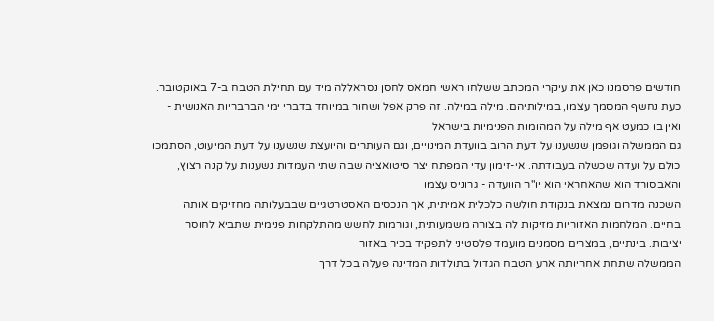חודשים פרסמנו כאן את עיקרי המכתב ששלחו ראשי חמאס לחסן נסראללה מיד עם תחילת הטבח ב-7 באוקטובר. כעת נחשף המסמך עצמו, במילותיהם. מילה במילה. זה פרק אפל ושחור במיוחד בדברי ימי הברבריות האנושית - ואין בו כמעט אף מילה על המהומות הפנימיות בישראל
גם הממשלה וגופמן שנשענו על דעת הרוב בוועדת המינויים, וגם העותרים והיועצת שנשענו על דעת המיעוט, הסתמכו כולם על ועדה שכשלה בעבודתה. אי-זימון עדי המפתח יצר סיטואציה שבה שתי העמדות נשענות על קנה רצוץ, והאבסורד הוא שהאחראי הוא יו"ר הוועדה - גרוניס עצמו
השכנה מדרום נמצאת בנקודת חולשה כלכלית אמיתית, אך הנכסים האסטרטגיים שבבעלותה מחזיקים אותה בחיים. המלחמות האזוריות מזיקות לה בצורה משמעותית, וגורמות לחשש מהתלקחות פנימית שתביא לחוסר יציבות. בינתיים, במצרים מסמנים מועמד פלסטיני לתפקיד בכיר באזור
הממשלה שתחת אחריותה ארע הטבח הגדול בתולדות המדינה פעלה בכל דרך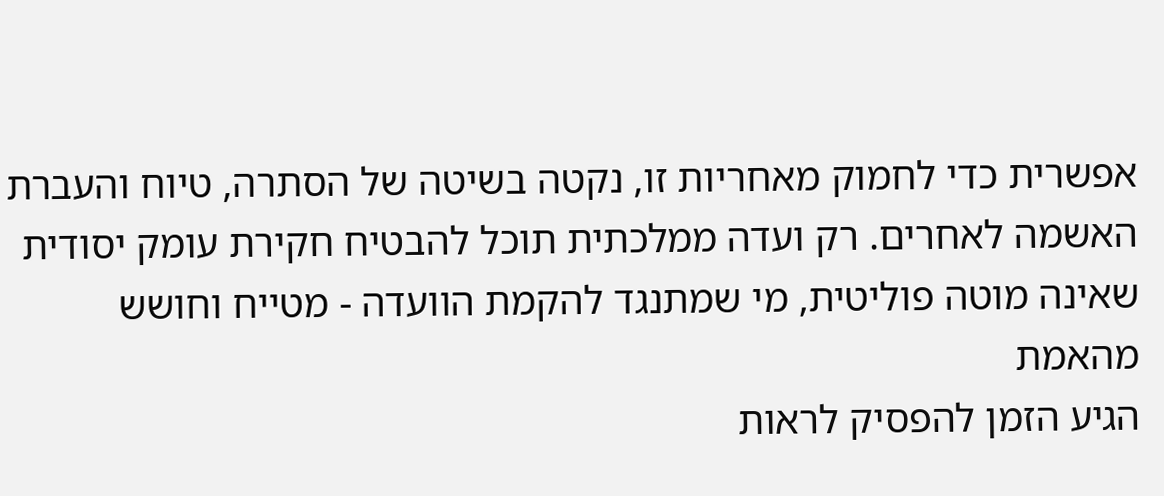אפשרית כדי לחמוק מאחריות זו, נקטה בשיטה של הסתרה, טיוח והעברת האשמה לאחרים. רק ועדה ממלכתית תוכל להבטיח חקירת עומק יסודית שאינה מוטה פוליטית, מי שמתנגד להקמת הוועדה - מטייח וחושש מהאמת
הגיע הזמן להפסיק לראות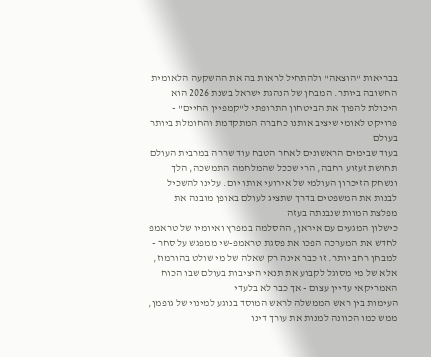בבריאות "הוצאה" ולהתחיל לראות בה את ההשקעה הלאומית החשובה ביותר. המבחן של הנהגת ישראל בשנת 2026 הוא היכולת להפוך את הביטחון התרופתי ל"קמפיין החיים" - פרויקט לאומי שיציב אותנו כחברה המתקדמת והחומלת ביותר בעולם
בעוד שבימים הראשונים לאחר הטבח עוד שררה במרבית העולם תחושת זעזוע רחבה, הרי שככל שהמלחמה התמשכה, הלך ונשחק הזיכרון העולמי של אירועי אותו יום. עלינו להשכיל לבנות את המשפטים בדרך שתציג לעולם באופן מובנה את מפלצת המוות שנבנתה בעזה
כישלון המגעים עם איראן, ההסלמה במפרץ ואיומיו של טראמפ לחדש את המערכה הפכו את פסגת טראמפ-שי ממפגש על סחר - למבחן רחב יותר. זו כבר אינה רק שאלה של מי שולט בהורמוז, אלא של מי מסוגל לקבוע את תנאי היציבות בעולם שבו הכוח האמריקאי עדיין עצום - אך כבר לא בלעדי
העימות בין ראש הממשלה לראש המוסד בנוגע למינוי של גופמן, ממש כמו הכוונה למנות את עורך דינו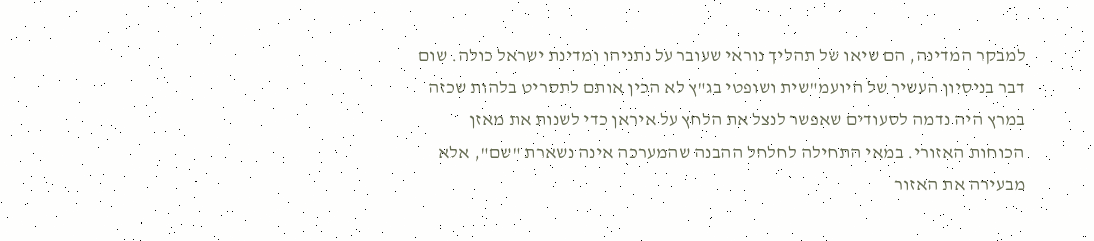למבקר המדינה, הם שיאו של תהליך נוראי שעובר על נתניהו ומדינת ישראל כולה. שום דבר בניסיון העשיר של היועמ"שית ושופטי בג"ץ לא הכין אותם לתסריט בלהות שכזה
במרץ היה נדמה לסעודים שאפשר לנצל את הלחץ על איראן כדי לשנות את מאזן הכוחות האזורי. במאי התחילה לחלחל ההבנה שהמערכה אינה נשארת "שם", אלא מבעירה את האזור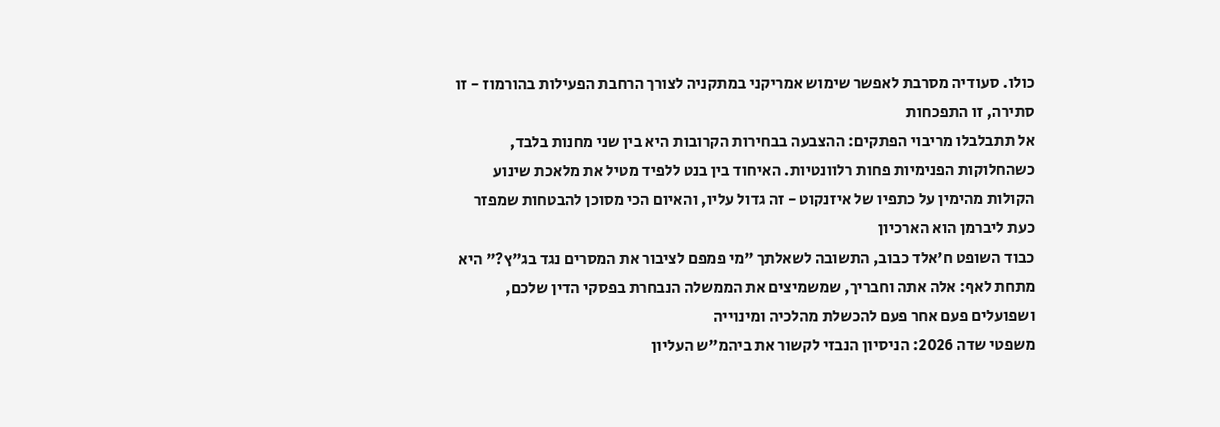כולו. סעודיה מסרבת לאפשר שימוש אמריקני במתקניה לצורך הרחבת הפעילות בהורמוז - זו סתירה, זו התפכחות
אל תתבלבלו מריבוי הפתקים: ההצבעה בבחירות הקרובות היא בין שני מחנות בלבד, כשהחלוקות הפנימיות פחות רלוונטיות. האיחוד בין בנט ללפיד מטיל את מלאכת שינוע הקולות מהימין על כתפיו של איזנקוט - זה גדול עליו, והאיום הכי מסוכן להבטחות שמפזר כעת ליברמן הוא הארכיון
כבוד השופט ח'אלד כבוב, התשובה לשאלתך "מי פמפם לציבור את המסרים נגד בג"ץ?" היא מתחת לאף: אלה אתה וחבריך, שמשמיצים את הממשלה הנבחרת בפסקי הדין שלכם, ושפועלים פעם אחר פעם להכשלת מהלכיה ומינוייה
משפטי שדה 2026: הניסיון הנבזי לקשור את ביהמ"ש העליון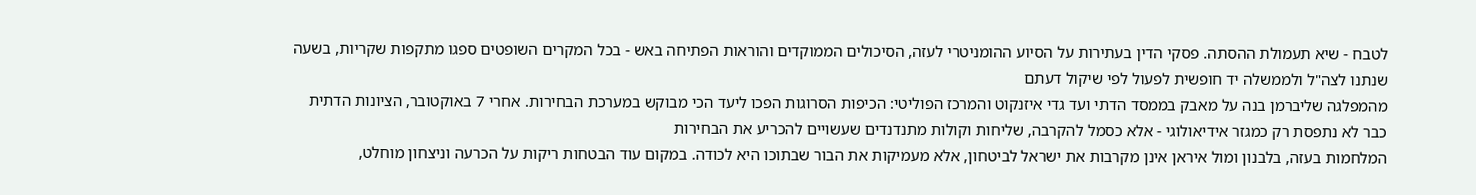לטבח - שיא תעמולת ההסתה. פסקי הדין בעתירות על הסיוע ההומניטרי לעזה, הסיכולים הממוקדים והוראות הפתיחה באש - בכל המקרים השופטים ספגו מתקפות שקריות, בשעה שנתנו לצה"ל ולממשלה יד חופשית לפעול לפי שיקול דעתם
מהמפלגה שליברמן בנה על מאבק בממסד הדתי ועד גדי איזנקוט והמרכז הפוליטי: הכיפות הסרוגות הפכו ליעד הכי מבוקש במערכת הבחירות. אחרי 7 באוקטובר, הציונות הדתית כבר לא נתפסת רק כמגזר אידיאולוגי - אלא כסמל להקרבה, שליחות וקולות מתנדנדים שעשויים להכריע את הבחירות
המלחמות בעזה, בלבנון ומול איראן אינן מקרבות את ישראל לביטחון, אלא מעמיקות את הבור שבתוכו היא לכודה. במקום עוד הבטחות ריקות על הכרעה וניצחון מוחלט,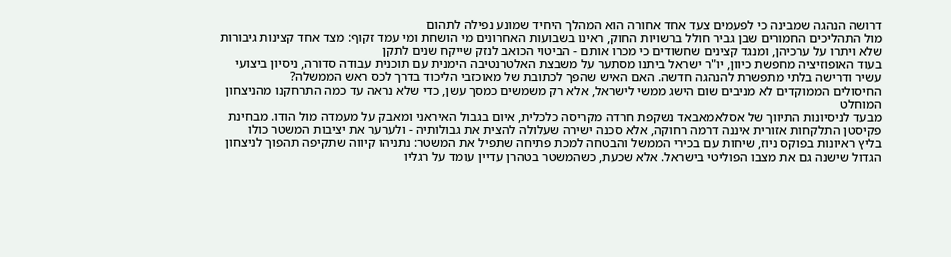דרושה הנהגה שמבינה כי לפעמים צעד אחד אחורה הוא המהלך היחיד שמונע נפילה לתהום
מול התהליכים החמורים שבן גביר חולל ברשויות החוק, ראינו בשבועות האחרונים מי הושחת ומי עמד זקוף: מצד אחד קצינות גיבורות שלא ויתרו על ערכיהן, ומנגד קצינים שחשודים כי מכרו אותם - הביטוי הכואב לנזק שייקח שנים לתקן
בעוד האופוזיציה מחפשת כיוון, יו"ר ישראל ביתנו מסתער על משבצת האלטרנטיבה הימנית עם תוכנית עבודה סדורה, ניסיון ביצועי עשיר ודרישה בלתי מתפשרת להנהגה חדשה. האם האיש שהפך לכתובת של מאוכזבי הליכוד בדרך לכס ראש הממשלה?
החיסולים הממוקדים לא מניבים שום הישג ממשי לישראל, אלא רק משמשים כמסך עשן, כדי שלא נראה עד כמה התרחקנו מהניצחון המוחלט
מבעד לניסיונות התיווך של אסלאמאבאד נשקפת חרדה מקריסה כלכלית, איום בגבול האיראני ומאבק על מעמדה מול הודו. מבחינת פקיסטן התלקחות אזורית איננה דרמה רחוקה, אלא סכנה ישירה שעלולה להצית את גבולותיה - ולערער את יציבות המשטר כולו
בליץ ראיונות בפוקס ניוז, שיחות עם בכירי הממשל והבטחה למכת פתיחה שתפיל את המשטר: נתניהו קיווה שתקיפה תהפוך לניצחון הגדול שישנה גם את מצבו הפוליטי בישראל. אלא שכעת, כשהמשטר בטהרן עדיין עומד על רגליו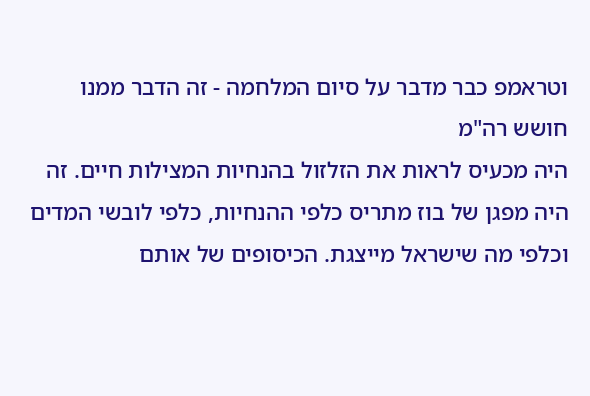וטראמפ כבר מדבר על סיום המלחמה - זה הדבר ממנו חושש רה"מ
היה מכעיס לראות את הזלזול בהנחיות המצילות חיים. זה היה מפגן של בוז מתריס כלפי ההנחיות, כלפי לובשי המדים וכלפי מה שישראל מייצגת. הכיסופים של אותם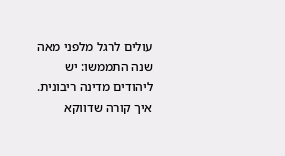עולים לרגל מלפני מאה שנה התממשו: יש ליהודים מדינה ריבונית. איך קורה שדווקא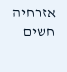אזרחיה חשים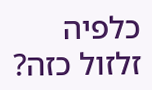כלפיה זלזול כזה?